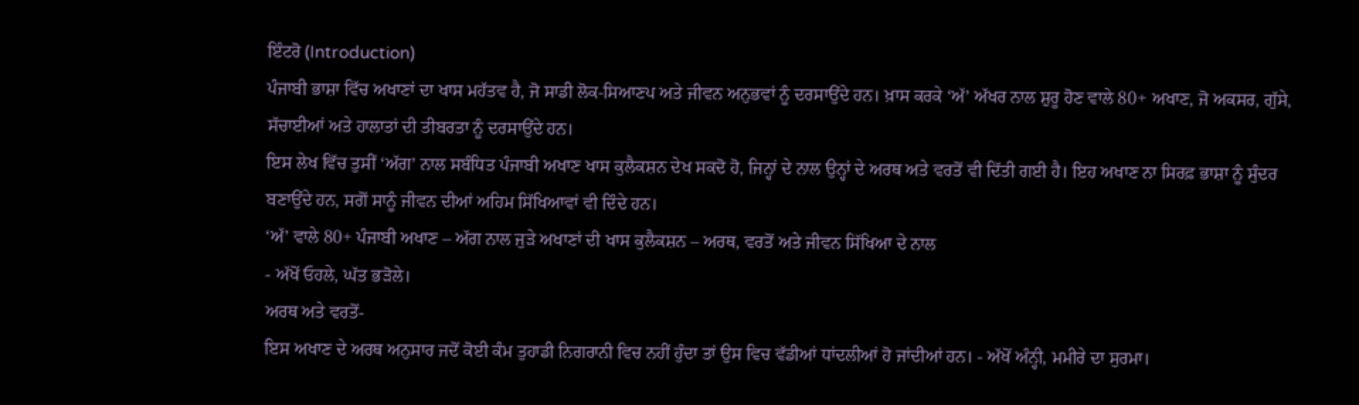ਇੰਟਰੋ (Introduction)
ਪੰਜਾਬੀ ਭਾਸ਼ਾ ਵਿੱਚ ਅਖਾਣਾਂ ਦਾ ਖਾਸ ਮਹੱਤਵ ਹੈ, ਜੋ ਸਾਡੀ ਲੋਕ-ਸਿਆਣਪ ਅਤੇ ਜੀਵਨ ਅਨੁਭਵਾਂ ਨੂੰ ਦਰਸਾਉਂਦੇ ਹਨ। ਖ਼ਾਸ ਕਰਕੇ ‘ਅੱ’ ਅੱਖਰ ਨਾਲ ਸ਼ੁਰੂ ਹੋਣ ਵਾਲੇ 80+ ਅਖਾਣ, ਜੋ ਅਕਸਰ, ਗੁੱਸੇ, ਸੱਚਾਈਆਂ ਅਤੇ ਹਾਲਾਤਾਂ ਦੀ ਤੀਬਰਤਾ ਨੂੰ ਦਰਸਾਉਂਦੇ ਹਨ।
ਇਸ ਲੇਖ ਵਿੱਚ ਤੁਸੀਂ ‘ਅੱਗ’ ਨਾਲ ਸਬੰਧਿਤ ਪੰਜਾਬੀ ਅਖਾਣ ਖਾਸ ਕੁਲੈਕਸ਼ਨ ਦੇਖ ਸਕਦੋ ਹੋ, ਜਿਨ੍ਹਾਂ ਦੇ ਨਾਲ ਉਨ੍ਹਾਂ ਦੇ ਅਰਥ ਅਤੇ ਵਰਤੋਂ ਵੀ ਦਿੱਤੀ ਗਈ ਹੈ। ਇਹ ਅਖਾਣ ਨਾ ਸਿਰਫ਼ ਭਾਸ਼ਾ ਨੂੰ ਸੁੰਦਰ ਬਣਾਉਂਦੇ ਹਨ, ਸਗੋਂ ਸਾਨੂੰ ਜੀਵਨ ਦੀਆਂ ਅਹਿਮ ਸਿੱਖਿਆਵਾਂ ਵੀ ਦਿੰਦੇ ਹਨ।
‘ਅੱ’ ਵਾਲੇ 80+ ਪੰਜਾਬੀ ਅਖਾਣ – ਅੱਗ ਨਾਲ ਜੁੜੇ ਅਖਾਣਾਂ ਦੀ ਖਾਸ ਕੁਲੈਕਸ਼ਨ – ਅਰਥ, ਵਰਤੋਂ ਅਤੇ ਜੀਵਨ ਸਿੱਖਿਆ ਦੇ ਨਾਲ
- ਅੱਖੋਂ ਓਹਲੇ, ਘੱਤ ਭੜੋਲੇ।
ਅਰਥ ਅਤੇ ਵਰਤੋਂ-
ਇਸ ਅਖਾਣ ਦੇ ਅਰਥ ਅਨੁਸਾਰ ਜਦੋਂ ਕੋਈ ਕੰਮ ਤੁਹਾਡੀ ਨਿਗਰਾਨੀ ਵਿਚ ਨਹੀਂ ਹੁੰਦਾ ਤਾਂ ਉਸ ਵਿਚ ਵੱਡੀਆਂ ਧਾਂਦਲੀਆਂ ਹੋ ਜਾਂਦੀਆਂ ਹਨ। - ਅੱਖੋਂ ਅੰਨ੍ਹੀ, ਮਮੀਰੇ ਦਾ ਸੁਰਮਾ।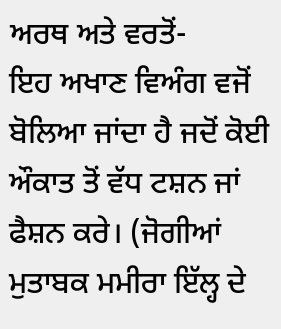ਅਰਥ ਅਤੇ ਵਰਤੋਂ-
ਇਹ ਅਖਾਣ ਵਿਅੰਗ ਵਜੋਂ ਬੋਲਿਆ ਜਾਂਦਾ ਹੈ ਜਦੋਂ ਕੋਈ ਔਕਾਤ ਤੋਂ ਵੱਧ ਟਸ਼ਨ ਜਾਂ ਫੈਸ਼ਨ ਕਰੇ। (ਜੋਗੀਆਂ ਮੁਤਾਬਕ ਮਮੀਰਾ ਇੱਲ੍ਹ ਦੇ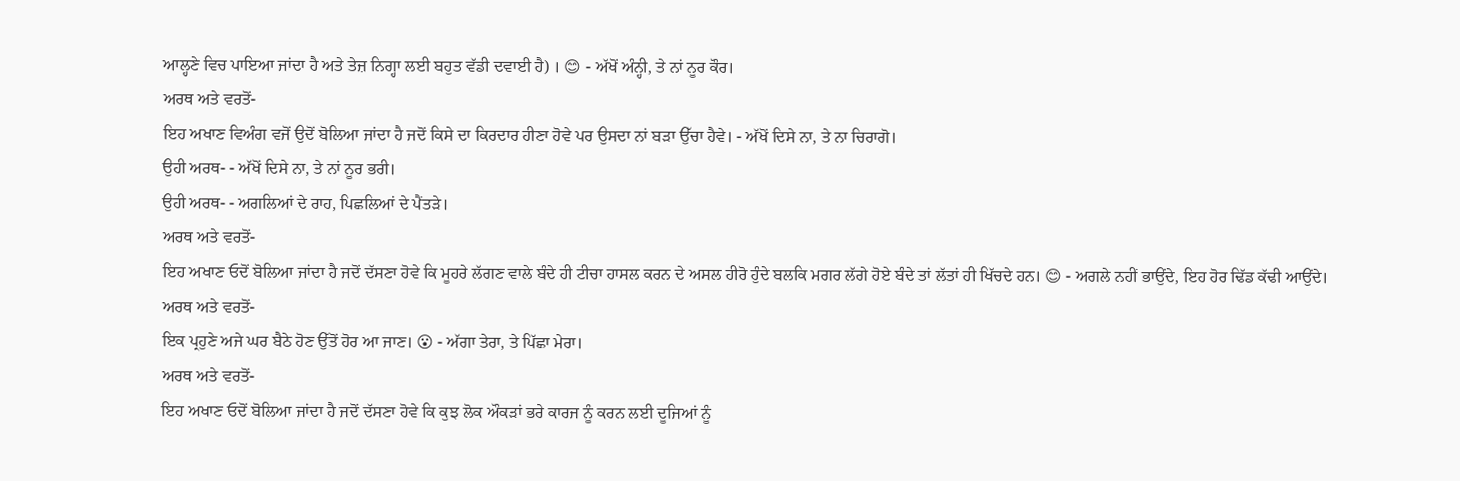ਆਲ੍ਹਣੇ ਵਿਚ ਪਾਇਆ ਜਾਂਦਾ ਹੈ ਅਤੇ ਤੇਜ਼ ਨਿਗ੍ਹਾ ਲਈ ਬਹੁਤ ਵੱਡੀ ਦਵਾਈ ਹੈ) । 😊 - ਅੱਖੋਂ ਅੰਨ੍ਹੀ, ਤੇ ਨਾਂ ਨੂਰ ਕੌਰ।
ਅਰਥ ਅਤੇ ਵਰਤੋਂ-
ਇਹ ਅਖਾਣ ਵਿਅੰਗ ਵਜੋਂ ਉਦੋਂ ਬੋਲਿਆ ਜਾਂਦਾ ਹੈ ਜਦੋਂ ਕਿਸੇ ਦਾ ਕਿਰਦਾਰ ਹੀਣਾ ਹੋਵੇ ਪਰ ਉਸਦਾ ਨਾਂ ਬੜਾ ਉੱਚਾ ਹੈਵੇ। - ਅੱਖੋਂ ਦਿਸੇ ਨਾ, ਤੇ ਨਾ ਚਿਰਾਗੋ।
ਉਹੀ ਅਰਥ- - ਅੱਖੋਂ ਦਿਸੇ ਨਾ, ਤੇ ਨਾਂ ਨੂਰ ਭਰੀ।
ਉਹੀ ਅਰਥ- - ਅਗਲਿਆਂ ਦੇ ਰਾਹ, ਪਿਛਲਿਆਂ ਦੇ ਪੈਂਤੜੇ।
ਅਰਥ ਅਤੇ ਵਰਤੋਂ-
ਇਹ ਅਖਾਣ ਓਦੋਂ ਬੋਲਿਆ ਜਾਂਦਾ ਹੈ ਜਦੋਂ ਦੱਸਣਾ ਹੋਵੇ ਕਿ ਮੂਹਰੇ ਲੱਗਣ ਵਾਲੇ ਬੰਦੇ ਹੀ ਟੀਚਾ ਹਾਸਲ ਕਰਨ ਦੇ ਅਸਲ ਹੀਰੋ ਹੁੰਦੇ ਬਲਕਿ ਮਗਰ ਲੱਗੇ ਹੋਏ ਬੰਦੇ ਤਾਂ ਲੱਤਾਂ ਹੀ ਖਿੱਚਦੇ ਹਨ। 😊 - ਅਗਲੇ ਨਹੀਂ ਭਾਉਂਦੇ, ਇਹ ਹੋਰ ਢਿੱਡ ਕੱਢੀ ਆਉਂਦੇ।
ਅਰਥ ਅਤੇ ਵਰਤੋਂ-
ਇਕ ਪ੍ਰਹੁਣੇ ਅਜੇ ਘਰ ਬੈਠੇ ਹੋਣ ਉੱਤੋਂ ਹੋਰ ਆ ਜਾਣ। 😮 - ਅੱਗਾ ਤੇਰਾ, ਤੇ ਪਿੱਛਾ ਮੇਰਾ।
ਅਰਥ ਅਤੇ ਵਰਤੋਂ-
ਇਹ ਅਖਾਣ ਓਦੋਂ ਬੋਲਿਆ ਜਾਂਦਾ ਹੈ ਜਦੋਂ ਦੱਸਣਾ ਹੋਵੇ ਕਿ ਕੁਝ ਲੋਕ ਔਕੜਾਂ ਭਰੇ ਕਾਰਜ ਨੂੰ ਕਰਨ ਲਈ ਦੂਜਿਆਂ ਨੂੰ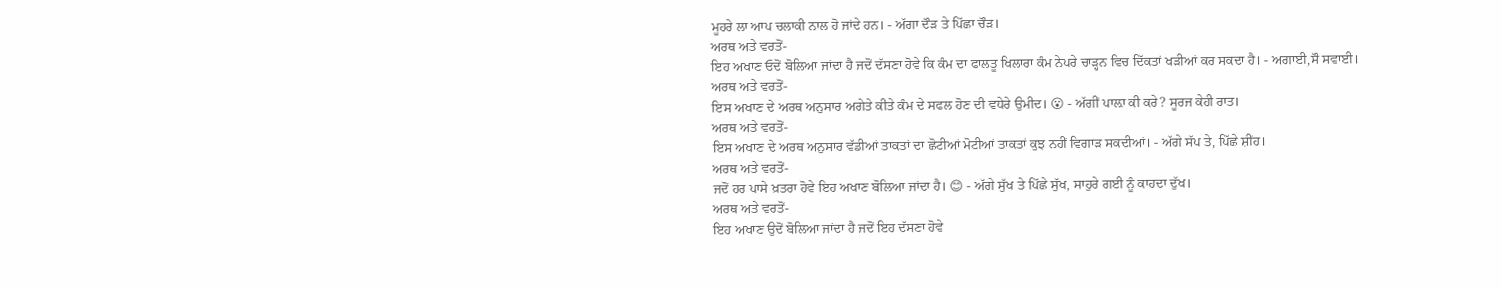ਮੂਹਰੇ ਲਾ ਆਪ ਚਲਾਕੀ ਨਾਲ ਹੋ ਜਾਂਦੇ ਹਨ। - ਅੱਗਾ ਦੌੜ ਤੇ ਪਿੱਛਾ ਚੌੜ।
ਅਰਥ ਅਤੇ ਵਰਤੋਂ-
ਇਹ ਅਖਾਣ ਓਦੋਂ ਬੋਲਿਆ ਜਾਂਦਾ ਹੈ ਜਦੋਂ ਦੱਸਣਾ ਹੋਵੇ ਕਿ ਕੰਮ ਦਾ ਫਾਲਤੂ ਖਿਲਾਰਾ ਕੰਮ ਨੇਪਰੇ ਚਾੜ੍ਹਨ ਵਿਚ ਦਿੱਕਤਾਂ ਖੜੀਆਂ ਕਰ ਸਕਦਾ ਹੈ। - ਅਗਾਈ,ਸੌ ਸਵਾਈ।
ਅਰਥ ਅਤੇ ਵਰਤੋਂ-
ਇਸ ਅਖਾਣ ਦੇ ਅਰਥ ਅਨੁਸਾਰ ਅਗੇਤੇ ਕੀਤੇ ਕੰਮ ਦੇ ਸਫਲ ਹੋਣ ਦੀ ਵਧੇਰੇ ਉਮੀਦ। 😮 - ਅੱਗੀਂ ਪਾਲ਼ਾ ਕੀ ਕਰੇ? ਸੂਰਜ ਕੇਹੀ ਰਾਤ।
ਅਰਥ ਅਤੇ ਵਰਤੋਂ-
ਇਸ ਅਖਾਣ ਦੇ ਅਰਥ ਅਨੁਸਾਰ ਵੱਡੀਆਂ ਤਾਕਤਾਂ ਦਾ ਛੋਟੀਆਂ ਮੋਟੀਆਂ ਤਾਕਤਾਂ ਕੁਝ ਨਹੀਂ ਵਿਗਾੜ ਸਕਦੀਆਂ। - ਅੱਗੇ ਸੱਪ ਤੇ, ਪਿੱਛੇ ਸ਼ੀਂਹ।
ਅਰਥ ਅਤੇ ਵਰਤੋਂ-
ਜਦੋਂ ਹਰ ਪਾਸੇ ਖ਼ਤਰਾ ਹੋਵੇ ਇਹ ਅਖਾਣ ਬੋਲਿਆ ਜਾਂਦਾ ਹੈ। 😊 - ਅੱਗੇ ਸੁੱਖ ਤੇ ਪਿੱਛੇ ਸੁੱਖ, ਸਾਹੁਰੇ ਗਈ ਨੂੰ ਕਾਹਦਾ ਦੁੱਖ।
ਅਰਥ ਅਤੇ ਵਰਤੋਂ-
ਇਹ ਅਖਾਣ ਉਦੋਂ ਬੋਲਿਆ ਜਾਂਦਾ ਹੈ ਜਦੋਂ ਇਹ ਦੱਸਣਾ ਹੋਵੇ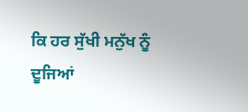ਕਿ ਹਰ ਸੁੱਖੀ ਮਨੁੱਖ ਨੂੰ ਦੂਜਿਆਂ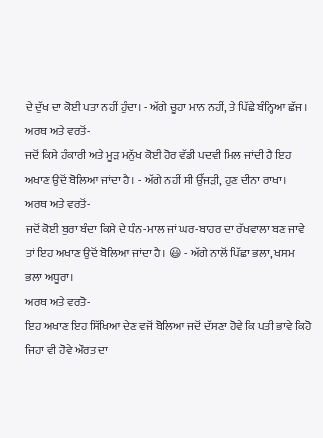ਦੇ ਦੁੱਖ ਦਾ ਕੋਈ ਪਤਾ ਨਹੀਂ ਹੁੰਦਾ। - ਅੱਗੇ ਚੂਹਾ ਮਾਨ ਨਹੀਂ, ਤੇ ਪਿੱਛੇ ਬੰਨ੍ਹਿਆ ਛੱਜ।
ਅਰਥ ਅਤੇ ਵਰਤੋਂ-
ਜਦੋਂ ਕਿਸੇ ਹੰਕਾਰੀ ਅਤੇ ਮੂੜ ਮਨੁੱਖ ਕੋਈ ਹੋਰ ਵੱਡੀ ਪਦਵੀ ਮਿਲ ਜਾਂਦੀ ਹੈ ਇਹ ਅਖਾਣ ਉਦੋਂ ਬੋਲਿਆ ਜਾਂਦਾ ਹੈ। - ਅੱਗੇ ਨਹੀਂ ਸੀ ਉੱਜੜੀ, ਹੁਣ ਦੀਨਾ ਰਾਖਾ।
ਅਰਥ ਅਤੇ ਵਰਤੋਂ-
ਜਦੋਂ ਕੋਈ ਬੁਰਾ ਬੰਦਾ ਕਿਸੇ ਦੇ ਧੰਨ-ਮਾਲ ਜਾਂ ਘਰ-ਬਾਹਰ ਦਾ ਰੱਖਵਾਲਾ ਬਣ ਜਾਵੇ ਤਾਂ ਇਹ ਅਖਾਣ ਉਦੋਂ ਬੋਲਿਆ ਜਾਂਦਾ ਹੈ। 😃 - ਅੱਗੇ ਨਾਲੋਂ ਪਿੱਛਾ ਭਲਾ, ਖਸਮ ਭਲਾ ਅਧੂਰਾ।
ਅਰਥ ਅਤੇ ਵਰਤੋ-
ਇਹ ਅਖਾਣ ਇਹ ਸਿੱਖਿਆ ਦੇਣ ਵਜੋਂ ਬੋਲਿਆ ਜਦੋਂ ਦੱਸਣਾ ਹੋਵੇ ਕਿ ਪਤੀ ਭਾਵੇ ਕਿਹੋ ਜਿਹਾ ਵੀ ਹੋਵੇ ਔਰਤ ਦਾ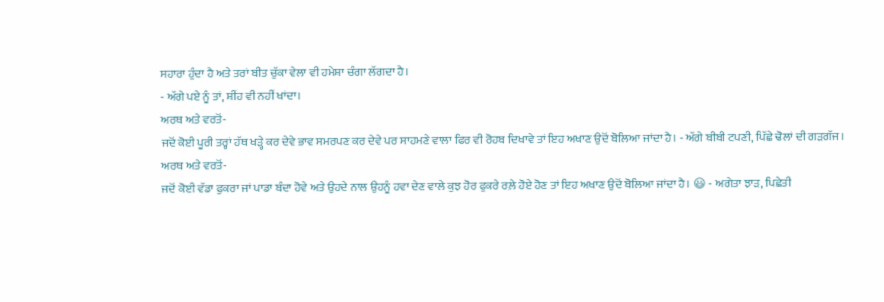ਸਹਾਰਾ ਹੁੰਦਾ ਹੈ ਅਤੇ ਤਰਾਂ ਬੀਤ ਚੁੱਕਾ ਵੇਲਾ ਵੀ ਹਮੇਸ਼ਾ ਚੰਗਾ ਲੱਗਦਾ ਹੈ।
- ਅੱਗੇ ਪਏ ਨੂੰ ਤਾਂ, ਸ਼ੀਂਹ ਵੀ ਨਹੀਂ ਖਾਂਦਾ।
ਅਰਥ ਅਤੇ ਵਰਤੋਂ-
ਜਦੋਂ ਕੋਈ ਪੂਰੀ ਤਰ੍ਹਾਂ ਹੱਥ ਖੜ੍ਹੇ ਕਰ ਦੇਵੇ ਭਾਵ ਸਮਰਪਣ ਕਰ ਦੇਵੇ ਪਰ ਸਾਹਮਣੇ ਵਾਲਾ ਫਿਰ ਵੀ ਰੋਹਬ ਦਿਖਾਵੇ ਤਾਂ ਇਹ ਅਖਾਣ ਉਦੋਂ ਬੋਲਿਆ ਜਾਂਦਾ ਹੈ। - ਅੱਗੇ ਬੀਬੀ ਟਪਣੀ, ਪਿੱਛੇ ਢੋਲਾਂ ਦੀ ਗੜਗੱਜ।
ਅਰਥ ਅਤੇ ਵਰਤੋਂ-
ਜਦੋਂ ਕੋਈ ਵੱਡਾ ਫੁਕਰਾ ਜਾਂ ਪਾਡਾ ਬੰਦਾ ਹੋਵੇ ਅਤੇ ਉਹਦੇ ਨਾਲ ਉਹਨੂੰ ਹਵਾ ਦੇਣ ਵਾਲੇ ਕੁਝ ਹੋਰ ਫੁਕਰੇ ਰਲ਼ੇ ਹੋਏ ਹੋਣ ਤਾਂ ਇਹ ਅਖਾਣ ਉਦੋਂ ਬੋਲਿਆ ਜਾਂਦਾ ਹੈ। 😃 - ਅਗੇਤਾ ਝਾੜ, ਪਿਛੇਤੀ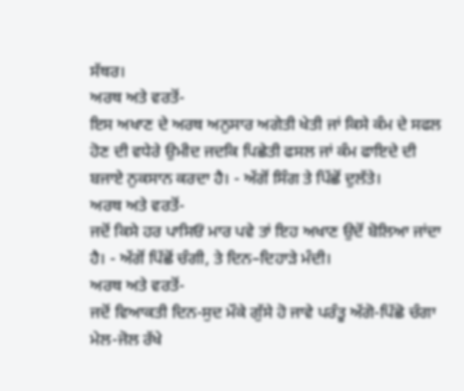ਸੱਥਰ।
ਅਰਥ ਅਤੇ ਵਰਤੋਂ-
ਇਸ ਅਖਾਣ ਦੇ ਅਰਥ ਅਨੁਸਾਰ ਅਗੇਤੀ ਖੇਤੀ ਜਾਂ ਕਿਸੇ ਕੰਮ ਦੇ ਸਫਲ ਹੋਣ ਦੀ ਵਧੇਰੇ ਉਮੀਦ ਜਦਕਿ ਪਿਛੇਤੀ ਫਸਲ ਜਾਂ ਕੰਮ ਫਾਇਦੇ ਦੀ ਬਜਾਏ ਨੁਕਸਾਨ ਕਰਦਾ ਹੈ। - ਅੱਗੋਂ ਸਿੰਗ ਤੇ ਪਿੱਛੋਂ ਦੁਲੱਤੇ।
ਅਰਥ ਅਤੇ ਵਰਤੋਂ-
ਜਦੋਂ ਕਿਸੇ ਹਰ ਪਾਸਿਓਂ ਮਾਰ ਪਵੇ ਤਾਂ ਇਹ ਅਖਾਣ ਉਦੋਂ ਬੋਲਿਆ ਜਾਂਦਾ ਹੈ। - ਅੱਗੋਂ ਪਿੱਛੋਂ ਚੰਗੀ, ਤੇ ਦਿਨ–ਦਿਹਾੜੇ ਮੰਦੀ।
ਅਰਥ ਅਤੇ ਵਰਤੋਂ-
ਜਦੋਂ ਵਿਆਕਤੀ ਦਿਨ-ਸੁਦ ਮੌਕੇ ਗੁੱਸੇ ਹੋ ਜਾਵੇ ਪਰੰਤੂ ਅੱਗੋ-ਪਿੱਛੋ ਚੰਗਾ ਮੇਲ-ਜੋਲ ਰੱਖੇ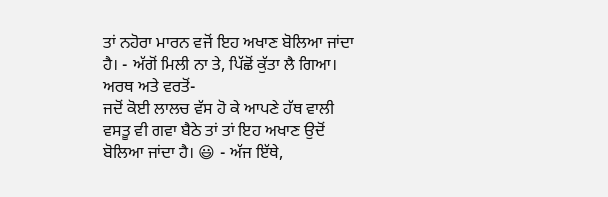ਤਾਂ ਨਹੋਰਾ ਮਾਰਨ ਵਜੋਂ ਇਹ ਅਖਾਣ ਬੋਲਿਆ ਜਾਂਦਾ ਹੈ। - ਅੱਗੋਂ ਮਿਲੀ ਨਾ ਤੇ, ਪਿੱਛੋਂ ਕੁੱਤਾ ਲੈ ਗਿਆ।
ਅਰਥ ਅਤੇ ਵਰਤੋਂ-
ਜਦੋਂ ਕੋਈ ਲਾਲਚ ਵੱਸ ਹੋ ਕੇ ਆਪਣੇ ਹੱਥ ਵਾਲੀ ਵਸਤੂ ਵੀ ਗਵਾ ਬੈਠੇ ਤਾਂ ਤਾਂ ਇਹ ਅਖਾਣ ਉਦੋਂ ਬੋਲਿਆ ਜਾਂਦਾ ਹੈ। 😃 - ਅੱਜ ਇੱਥੇ,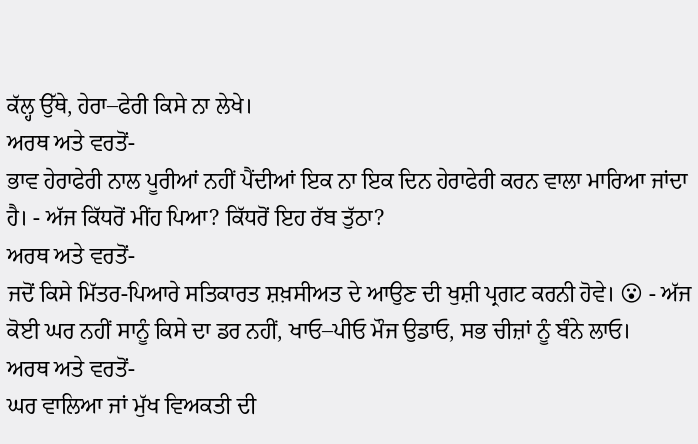ਕੱਲ੍ਹ ਉੱਥੇ, ਹੇਰਾ–ਫੇਰੀ ਕਿਸੇ ਨਾ ਲੇਖੇ।
ਅਰਥ ਅਤੇ ਵਰਤੋਂ-
ਭਾਵ ਹੇਰਾਫੇਰੀ ਨਾਲ ਪੂਰੀਆਂ ਨਹੀਂ ਪੈਂਦੀਆਂ ਇਕ ਨਾ ਇਕ ਦਿਨ ਹੇਰਾਫੇਰੀ ਕਰਨ ਵਾਲਾ ਮਾਰਿਆ ਜਾਂਦਾ ਹੈ। - ਅੱਜ ਕਿੱਧਰੋਂ ਮੀਂਹ ਪਿਆ? ਕਿੱਧਰੋਂ ਇਹ ਰੱਬ ਤੁੱਠਾ?
ਅਰਥ ਅਤੇ ਵਰਤੋਂ-
ਜਦੋਂ ਕਿਸੇ ਮਿੱਤਰ-ਪਿਆਰੇ ਸਤਿਕਾਰਤ ਸ਼ਖ਼ਸੀਅਤ ਦੇ ਆਉਣ ਦੀ ਖੁਸ਼ੀ ਪ੍ਰਗਟ ਕਰਨੀ ਹੋਵੇ। 😮 - ਅੱਜ ਕੋਈ ਘਰ ਨਹੀਂ ਸਾਨੂੰ ਕਿਸੇ ਦਾ ਡਰ ਨਹੀਂ, ਖਾਓ–ਪੀਓ ਮੌਜ ਉਡਾਓ, ਸਭ ਚੀਜ਼ਾਂ ਨੂੰ ਬੰਨੇ ਲਾਓ।
ਅਰਥ ਅਤੇ ਵਰਤੋਂ-
ਘਰ ਵਾਲਿਆ ਜਾਂ ਮੁੱਖ ਵਿਅਕਤੀ ਦੀ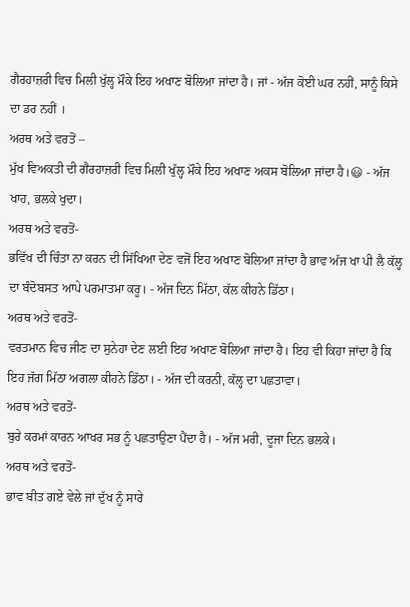ਗੈਰਹਾਜ਼ਰੀ ਵਿਚ ਮਿਲੀ ਖੁੱਲ੍ਹ ਮੌਕੇ ਇਹ ਅਖਾਣ ਬੋਲਿਆ ਜਾਂਦਾ ਹੈ। ਜਾਂ - ਅੱਜ ਕੋਈ ਘਰ ਨਹੀਂ, ਸਾਨੂੰ ਕਿਸੇ ਦਾ ਡਰ ਨਹੀਂ ।
ਅਰਥ ਅਤੇ ਵਰਤੋਂ –
ਮੁੱਖ ਵਿਅਕਤੀ ਦੀ ਗੈਰਹਾਜ਼ਰੀ ਵਿਚ ਮਿਲੀ ਖੁੱਲ੍ਹ ਮੌਕੇ ਇਹ ਅਖਾਣ ਅਕਸ ਬੋਲਿਆ ਜਾਂਦਾ ਹੈ।😃 - ਅੱਜ ਖਾਹ, ਭਲਕੇ ਖੁਦਾ।
ਅਰਥ ਅਤੇ ਵਰਤੋਂ-
ਭਵਿੱਖ ਦੀ ਚਿੰਤਾ ਨਾ ਕਰਨ ਦੀ ਸਿੱਖਿਆ ਦੇਣ ਵਜੋਂ ਇਹ ਅਖਾਣ ਬੋਲਿਆ ਜਾਂਦਾ ਹੈ ਭਾਵ ਅੱਜ ਖਾ ਪੀ ਲੈ ਕੱਲ੍ਹ ਦਾ ਬੰਦੋਬਸਤ ਆਪੇ ਪਰਮਾਤਮਾ ਕਰੂ। - ਅੱਜ ਦਿਨ ਮਿੱਠਾ, ਕੱਲ ਕੀਹਨੇ ਡਿੱਠਾ।
ਅਰਥ ਅਤੇ ਵਰਤੋਂ-
ਵਰਤਮਾਨ ਵਿਚ ਜੀਣ ਦਾ ਸੁਨੇਹਾ ਦੇਣ ਲਈ ਇਹ ਅਖਾਣ ਬੋਲਿਆ ਜਾਂਦਾ ਹੈ। ਇਹ ਵੀ ਕਿਹਾ ਜਾਂਦਾ ਹੈ ਕਿ ਇਹ ਜੱਗ ਮਿੱਠਾ ਅਗਲਾ ਕੀਹਨੇ ਡਿੱਠਾ। - ਅੱਜ ਦੀ ਕਰਨੀ, ਕੱਲ੍ਹ ਦਾ ਪਛਤਾਵਾ।
ਅਰਥ ਅਤੇ ਵਰਤੋਂ-
ਬੁਰੇ ਕਰਮਾਂ ਕਾਰਨ ਆਖਰ ਸਭ ਨੂੰ ਪਛਤਾਉਣਾ ਪੈਂਦਾ ਹੈ। - ਅੱਜ ਮਰੀ, ਦੂਜਾ ਦਿਨ ਭਲਕੇ।
ਅਰਥ ਅਤੇ ਵਰਤੋਂ-
ਭਾਵ ਬੀਤ ਗਏ ਵੇਲੇ ਜਾਂ ਦੁੱਖ ਨੂੰ ਸਾਰੇ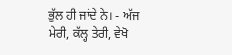ਭੁੱਲ ਹੀ ਜਾਂਦੇ ਨੇ। - ਅੱਜ ਮੇਰੀ, ਕੱਲ੍ਹ ਤੇਰੀ, ਵੇਖੋ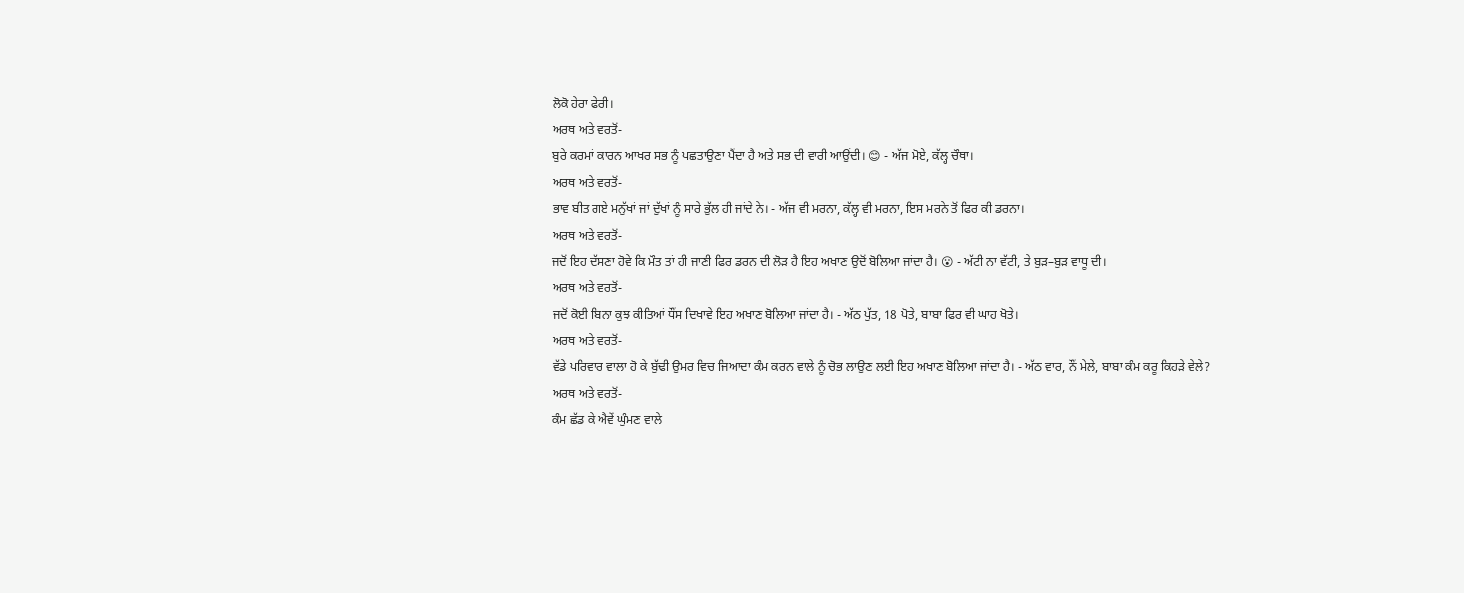ਲੋਕੋ ਹੇਰਾ ਫੇਰੀ।
ਅਰਥ ਅਤੇ ਵਰਤੋਂ-
ਬੁਰੇ ਕਰਮਾਂ ਕਾਰਨ ਆਖਰ ਸਭ ਨੂੰ ਪਛਤਾਉਣਾ ਪੈਂਦਾ ਹੈ ਅਤੇ ਸਭ ਦੀ ਵਾਰੀ ਆਉਂਦੀ। 😊 - ਅੱਜ ਮੋਏ, ਕੱਲ੍ਹ ਚੌਥਾ।
ਅਰਥ ਅਤੇ ਵਰਤੋਂ-
ਭਾਵ ਬੀਤ ਗਏ ਮਨੁੱਖਾਂ ਜਾਂ ਦੁੱਖਾਂ ਨੂੰ ਸਾਰੇ ਭੁੱਲ ਹੀ ਜਾਂਦੇ ਨੇ। - ਅੱਜ ਵੀ ਮਰਨਾ, ਕੱਲ੍ਹ ਵੀ ਮਰਨਾ, ਇਸ ਮਰਨੇ ਤੋਂ ਫਿਰ ਕੀ ਡਰਨਾ।
ਅਰਥ ਅਤੇ ਵਰਤੋਂ-
ਜਦੋਂ ਇਹ ਦੱਸਣਾ ਹੋਵੇ ਕਿ ਮੌਤ ਤਾਂ ਹੀ ਜਾਣੀ ਫਿਰ ਡਰਨ ਦੀ ਲੋੜ ਹੈ ਇਹ ਅਖਾਣ ਉਦੋਂ ਬੋਲਿਆ ਜਾਂਦਾ ਹੈ। 😮 - ਅੱਟੀ ਨਾ ਵੱਟੀ, ਤੇ ਬੁੜ–ਬੁੜ ਵਾਧੂ ਦੀ।
ਅਰਥ ਅਤੇ ਵਰਤੋਂ-
ਜਦੋਂ ਕੋਈ ਬਿਨਾ ਕੁਝ ਕੀਤਿਆਂ ਧੌਂਸ ਦਿਖਾਵੇ ਇਹ ਅਖਾਣ ਬੋਲਿਆ ਜਾਂਦਾ ਹੈ। - ਅੱਠ ਪੁੱਤ, 18 ਪੋਤੇ, ਬਾਬਾ ਫਿਰ ਵੀ ਘਾਹ ਖੋਤੇ।
ਅਰਥ ਅਤੇ ਵਰਤੋਂ-
ਵੱਡੇ ਪਰਿਵਾਰ ਵਾਲਾ ਹੋ ਕੇ ਬੁੱਢੀ ਉਮਰ ਵਿਚ ਜਿਆਦਾ ਕੰਮ ਕਰਨ ਵਾਲੇ ਨੂੰ ਚੋਭ ਲਾਉਣ ਲਈ ਇਹ ਅਖਾਣ ਬੋਲਿਆ ਜਾਂਦਾ ਹੈ। - ਅੱਠ ਵਾਰ, ਨੌਂ ਮੇਲੇ, ਬਾਬਾ ਕੰਮ ਕਰੂ ਕਿਹੜੇ ਵੇਲੇ?
ਅਰਥ ਅਤੇ ਵਰਤੋਂ-
ਕੰਮ ਛੱਡ ਕੇ ਐਵੇਂ ਘੁੰਮਣ ਵਾਲੇ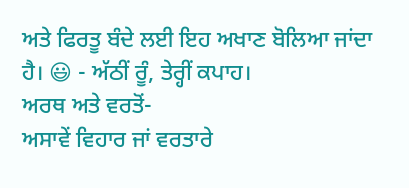ਅਤੇ ਫਿਰਤੂ ਬੰਦੇ ਲਈ ਇਹ ਅਖਾਣ ਬੋਲਿਆ ਜਾਂਦਾ ਹੈ। 😃 - ਅੱਠੀਂ ਰੂੰ, ਤੇਰ੍ਹੀਂ ਕਪਾਹ।
ਅਰਥ ਅਤੇ ਵਰਤੋਂ-
ਅਸਾਵੇਂ ਵਿਹਾਰ ਜਾਂ ਵਰਤਾਰੇ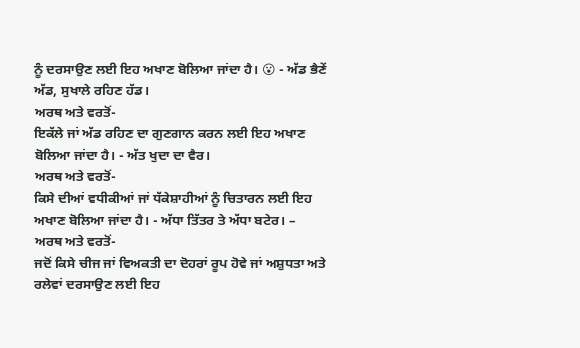ਨੂੰ ਦਰਸਾਉਣ ਲਈ ਇਹ ਅਖਾਣ ਬੋਲਿਆ ਜਾਂਦਾ ਹੈ। 😮 - ਅੱਡ ਭੈਣੇਂ ਅੱਡ, ਸੁਖਾਲੇ ਰਹਿਣ ਹੱਡ।
ਅਰਥ ਅਤੇ ਵਰਤੋਂ-
ਇਕੱਲੇ ਜਾਂ ਅੱਡ ਰਹਿਣ ਦਾ ਗੁਣਗਾਨ ਕਰਨ ਲਈ ਇਹ ਅਖਾਣ ਬੋਲਿਆ ਜਾਂਦਾ ਹੈ। - ਅੱਤ ਖੁਦਾ ਦਾ ਵੈਰ।
ਅਰਥ ਅਤੇ ਵਰਤੋਂ-
ਕਿਸੇ ਦੀਆਂ ਵਧੀਕੀਆਂ ਜਾਂ ਧੱਕੇਸ਼ਾਹੀਆਂ ਨੂੰ ਚਿਤਾਰਨ ਲਈ ਇਹ ਅਖਾਣ ਬੋਲਿਆ ਜਾਂਦਾ ਹੈ। - ਅੱਧਾ ਤਿੱਤਰ ਤੇ ਅੱਧਾ ਬਟੇਰ। –
ਅਰਥ ਅਤੇ ਵਰਤੋਂ-
ਜਦੋਂ ਕਿਸੇ ਚੀਜ ਜਾਂ ਵਿਅਕਤੀ ਦਾ ਦੋਹਰਾਂ ਰੂਪ ਹੋਵੇ ਜਾਂ ਅਸ਼ੁਧਤਾ ਅਤੇ ਰਲੇਵਾਂ ਦਰਸਾਉਣ ਲਈ ਇਹ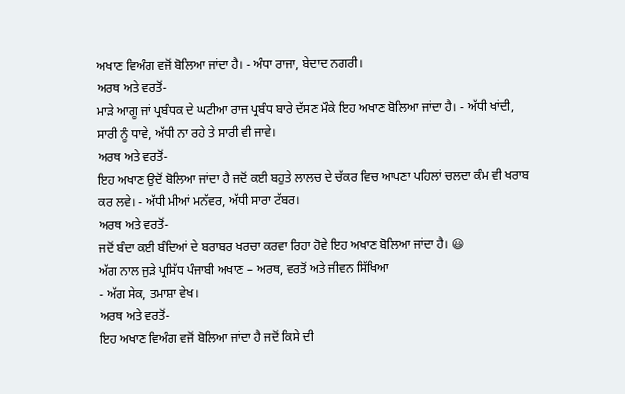ਅਖਾਣ ਵਿਅੰਗ ਵਜੋਂ ਬੋਲਿਆ ਜਾਂਦਾ ਹੈ। - ਅੰਧਾ ਰਾਜਾ, ਬੇਦਾਦ ਨਗਰੀ।
ਅਰਥ ਅਤੇ ਵਰਤੋਂ-
ਮਾੜੇ ਆਗੂ ਜਾਂ ਪ੍ਰਬੰਧਕ ਦੇ ਘਟੀਆ ਰਾਜ ਪ੍ਰਬੰਧ ਬਾਰੇ ਦੱਸਣ ਮੌਕੇ ਇਹ ਅਖਾਣ ਬੋਲਿਆ ਜਾਂਦਾ ਹੈ। - ਅੱਧੀ ਖਾਂਦੀ, ਸਾਰੀ ਨੂੰ ਧਾਵੇ, ਅੱਧੀ ਨਾ ਰਹੇ ਤੇ ਸਾਰੀ ਵੀ ਜਾਵੇ।
ਅਰਥ ਅਤੇ ਵਰਤੋਂ-
ਇਹ ਅਖਾਣ ਉਦੋਂ ਬੋਲਿਆ ਜਾਂਦਾ ਹੈ ਜਦੋਂ ਕਈ ਬਹੁਤੇ ਲਾਲਚ ਦੇ ਚੱਕਰ ਵਿਚ ਆਪਣਾ ਪਹਿਲਾਂ ਚਲਦਾ ਕੰਮ ਵੀ ਖਰਾਬ ਕਰ ਲਵੇ। - ਅੱਧੀ ਮੀਆਂ ਮਨੱਵਰ, ਅੱਧੀ ਸਾਰਾ ਟੱਬਰ।
ਅਰਥ ਅਤੇ ਵਰਤੋਂ-
ਜਦੋਂ ਬੰਦਾ ਕਈ ਬੰਦਿਆਂ ਦੇ ਬਰਾਬਰ ਖਰਚਾ ਕਰਵਾ ਰਿਹਾ ਹੋਵੇ ਇਹ ਅਖਾਣ ਬੋਲਿਆ ਜਾਂਦਾ ਹੈ। 😃
ਅੱਗ ਨਾਲ ਜੁੜੇ ਪ੍ਰਸਿੱਧ ਪੰਜਾਬੀ ਅਖਾਣ – ਅਰਥ, ਵਰਤੋਂ ਅਤੇ ਜੀਵਨ ਸਿੱਖਿਆ
- ਅੱਗ ਸੇਕ, ਤਮਾਸ਼ਾ ਵੇਖ।
ਅਰਥ ਅਤੇ ਵਰਤੋਂ-
ਇਹ ਅਖਾਣ ਵਿਅੰਗ ਵਜੋਂ ਬੋਲਿਆ ਜਾਂਦਾ ਹੈ ਜਦੋਂ ਕਿਸੇ ਦੀ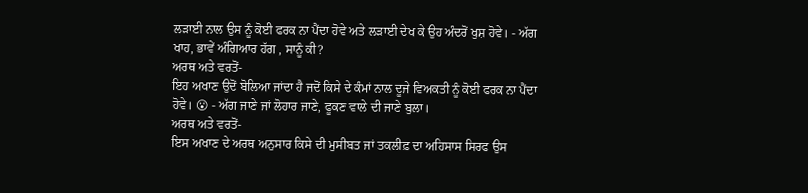ਲੜਾਈ ਨਾਲ ਉਸ ਨੂੰ ਕੋਈ ਫਰਕ ਨਾ ਪੈਂਦਾ ਹੋਵੇ ਅਤੇ ਲੜਾਈ ਦੇਖ ਕੇ ਉਹ ਅੰਦਰੋਂ ਖੁਸ਼ ਹੋਵੇ। - ਅੱਗ ਖਾਹ, ਭਾਵੇਂ ਅੰਗਿਆਰ ਹੱਗ , ਸਾਨੂੰ ਕੀ?
ਅਰਥ ਅਤੇ ਵਰਤੋਂ-
ਇਹ ਅਖਾਣ ਉਦੋਂ ਬੋਲਿਆ ਜਾਂਦਾ ਹੈ ਜਦੋਂ ਕਿਸੇ ਦੇ ਕੰਮਾਂ ਨਾਲ ਦੂਜੇ ਵਿਅਕਤੀ ਨੂੰ ਕੋਈ ਫਰਕ ਨਾ ਪੈਂਦਾ ਹੋਵੇ। 😮 - ਅੱਗ ਜਾਣੇ ਜਾਂ ਲੋਹਾਰ ਜਾਣੇ, ਫੂਕਣ ਵਾਲੇ ਦੀ ਜਾਣੇ ਬੁਲਾ।
ਅਰਥ ਅਤੇ ਵਰਤੋਂ-
ਇਸ ਅਖਾਣ ਦੇ ਅਰਥ ਅਨੁਸਾਰ ਕਿਸੇ ਦੀ ਮੁਸੀਬਤ ਜਾਂ ਤਕਲੀਫ਼ ਦਾ ਅਹਿਸਾਸ ਸਿਰਫ ਉਸ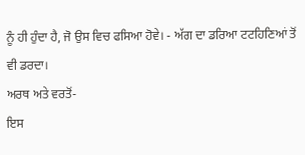ਨੂੰ ਹੀ ਹੁੰਦਾ ਹੈ, ਜੋ ਉਸ ਵਿਚ ਫਸਿਆ ਹੋਵੇ। - ਅੱਗ ਦਾ ਡਰਿਆ ਟਟਹਿਣਿਆਂ ਤੋਂ ਵੀ ਡਰਦਾ।
ਅਰਥ ਅਤੇ ਵਰਤੋਂ-
ਇਸ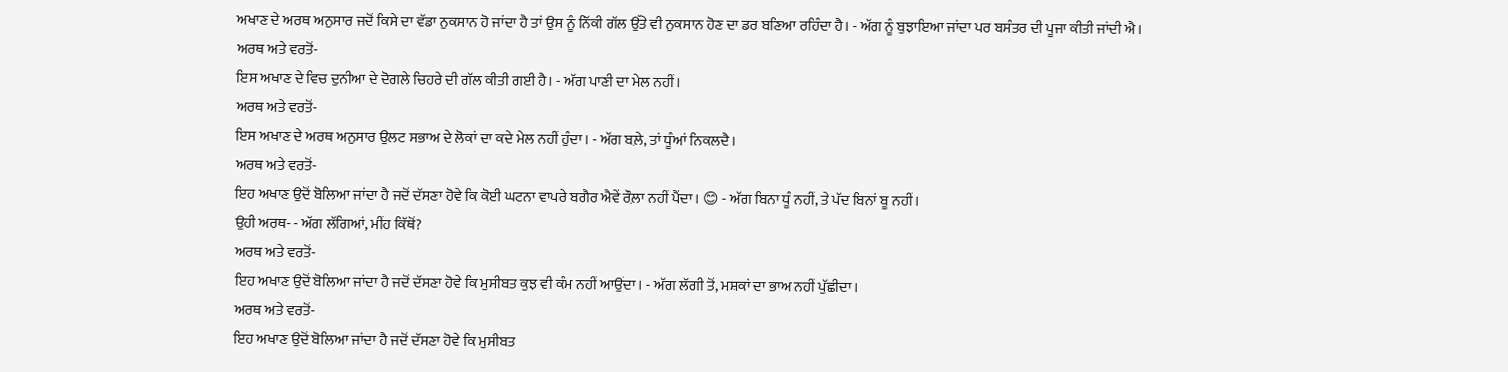ਅਖਾਣ ਦੇ ਅਰਥ ਅਨੁਸਾਰ ਜਦੋਂ ਕਿਸੇ ਦਾ ਵੱਡਾ ਨੁਕਸਾਨ ਹੋ ਜਾਂਦਾ ਹੈ ਤਾਂ ਉਸ ਨੂੰ ਨਿੱਕੀ ਗੱਲ ਉੱਤੇ ਵੀ ਨੁਕਸਾਨ ਹੋਣ ਦਾ ਡਰ ਬਣਿਆ ਰਹਿੰਦਾ ਹੈ। - ਅੱਗ ਨੂੰ ਬੁਝਾਇਆ ਜਾਂਦਾ ਪਰ ਬਸੰਤਰ ਦੀ ਪੂਜਾ ਕੀਤੀ ਜਾਂਦੀ ਐ।
ਅਰਥ ਅਤੇ ਵਰਤੋਂ-
ਇਸ ਅਖਾਣ ਦੇ ਵਿਚ ਦੁਨੀਆ ਦੇ ਦੋਗਲੇ ਚਿਹਰੇ ਦੀ ਗੱਲ ਕੀਤੀ ਗਈ ਹੈ। - ਅੱਗ ਪਾਣੀ ਦਾ ਮੇਲ ਨਹੀਂ।
ਅਰਥ ਅਤੇ ਵਰਤੋਂ-
ਇਸ ਅਖਾਣ ਦੇ ਅਰਥ ਅਨੁਸਾਰ ਉਲਟ ਸਭਾਅ ਦੇ ਲੋਕਾਂ ਦਾ ਕਦੇ ਮੇਲ ਨਹੀਂ ਹੁੰਦਾ। - ਅੱਗ ਬਲ਼ੇ, ਤਾਂ ਧੂੰਆਂ ਨਿਕਲਦੈ।
ਅਰਥ ਅਤੇ ਵਰਤੋਂ-
ਇਹ ਅਖਾਣ ਉਦੋਂ ਬੋਲਿਆ ਜਾਂਦਾ ਹੈ ਜਦੋਂ ਦੱਸਣਾ ਹੋਵੇ ਕਿ ਕੋਈ ਘਟਨਾ ਵਾਪਰੇ ਬਗੈਰ ਐਵੇਂ ਰੌਲ਼ਾ ਨਹੀਂ ਪੈਂਦਾ। 😊 - ਅੱਗ ਬਿਨਾ ਧੂੰ ਨਹੀਂ, ਤੇ ਪੱਦ ਬਿਨਾਂ ਬੂ ਨਹੀਂ।
ਉਹੀ ਅਰਥ- - ਅੱਗ ਲੱਗਿਆਂ, ਮੀਂਹ ਕਿੱਥੋਂ?
ਅਰਥ ਅਤੇ ਵਰਤੋਂ-
ਇਹ ਅਖਾਣ ਉਦੋਂ ਬੋਲਿਆ ਜਾਂਦਾ ਹੈ ਜਦੋਂ ਦੱਸਣਾ ਹੋਵੇ ਕਿ ਮੁਸੀਬਤ ਕੁਝ ਵੀ ਕੰਮ ਨਹੀਂ ਆਉਂਦਾ। - ਅੱਗ ਲੱਗੀ ਤੋਂ, ਮਸ਼ਕਾਂ ਦਾ ਭਾਅ ਨਹੀਂ ਪੁੱਛੀਦਾ।
ਅਰਥ ਅਤੇ ਵਰਤੋਂ-
ਇਹ ਅਖਾਣ ਉਦੋਂ ਬੋਲਿਆ ਜਾਂਦਾ ਹੈ ਜਦੋਂ ਦੱਸਣਾ ਹੋਵੇ ਕਿ ਮੁਸੀਬਤ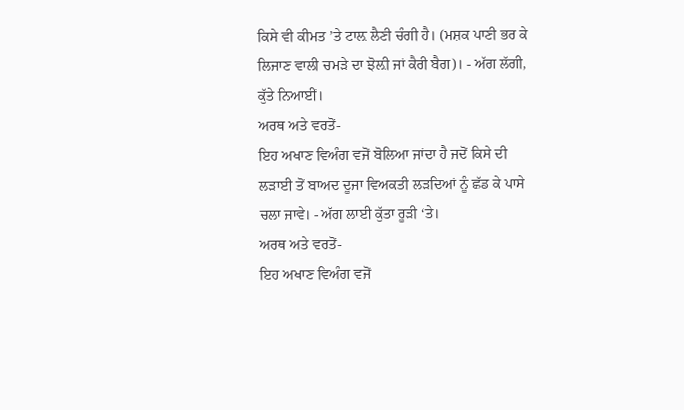ਕਿਸੇ ਵੀ ਕੀਮਤ ’ਤੇ ਟਾਲ਼ ਲੈਣੀ ਚੰਗੀ ਹੈ। (ਮਸ਼ਕ ਪਾਣੀ ਭਰ ਕੇ ਲਿਜਾਣ ਵਾਲੀ ਚਮੜੇ ਦਾ ਝੋਲ਼ੀ ਜਾਂ ਕੈਰੀ ਬੈਗ)। - ਅੱਗ ਲੱਗੀ, ਕੁੱਤੇ ਨਿਆਈਂ।
ਅਰਥ ਅਤੇ ਵਰਤੋਂ-
ਇਹ ਅਖਾਣ ਵਿਅੰਗ ਵਜੋਂ ਬੋਲਿਆ ਜਾਂਦਾ ਹੈ ਜਦੋਂ ਕਿਸੇ ਦੀ ਲੜਾਈ ਤੋਂ ਬਾਅਦ ਦੂਜਾ ਵਿਅਕਤੀ ਲੜਦਿਆਂ ਨੂੰ ਛੱਡ ਕੇ ਪਾਸੇ ਚਲਾ ਜਾਵੇ। - ਅੱਗ ਲਾਈ ਕੁੱਤਾ ਰੂੜੀ ‘ਤੇ।
ਅਰਥ ਅਤੇ ਵਰਤੋਂ-
ਇਹ ਅਖਾਣ ਵਿਅੰਗ ਵਜੋਂ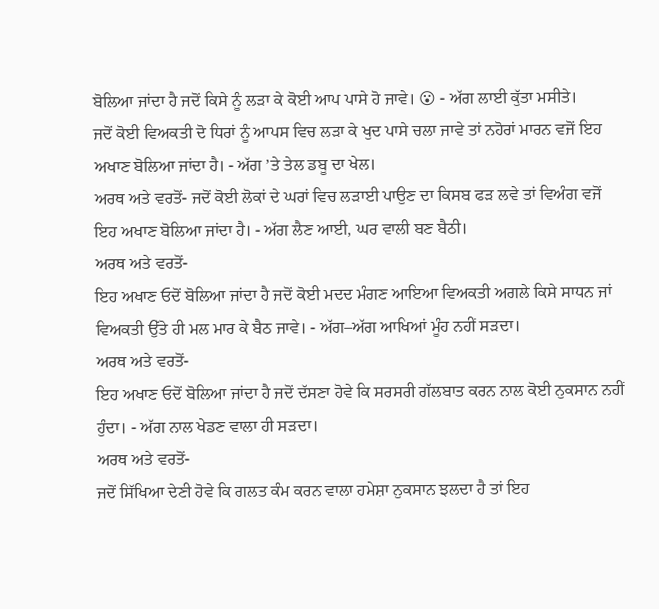ਬੋਲਿਆ ਜਾਂਦਾ ਹੈ ਜਦੋਂ ਕਿਸੇ ਨੂੰ ਲੜਾ ਕੇ ਕੋਈ ਆਪ ਪਾਸੇ ਹੋ ਜਾਵੇ। 😮 - ਅੱਗ ਲਾਈ ਕੁੱਤਾ ਮਸੀਤੇ।
ਜਦੋਂ ਕੋਈ ਵਿਅਕਤੀ ਦੋ ਧਿਰਾਂ ਨੂੰ ਆਪਸ ਵਿਚ ਲੜਾ ਕੇ ਖੁਦ ਪਾਸੇ ਚਲਾ ਜਾਵੇ ਤਾਂ ਨਹੋਰਾਂ ਮਾਰਨ ਵਜੋਂ ਇਹ ਅਖਾਣ ਬੋਲਿਆ ਜਾਂਦਾ ਹੈ। - ਅੱਗ ’ਤੇ ਤੇਲ ਡਬੂ ਦਾ ਖੇਲ।
ਅਰਥ ਅਤੇ ਵਰਤੋਂ- ਜਦੋਂ ਕੋਈ ਲੋਕਾਂ ਦੇ ਘਰਾਂ ਵਿਚ ਲੜਾਈ ਪਾਉਣ ਦਾ ਕਿਸਬ ਫੜ ਲਵੇ ਤਾਂ ਵਿਅੰਗ ਵਜੋਂ ਇਹ ਅਖਾਣ ਬੋਲਿਆ ਜਾਂਦਾ ਹੈ। - ਅੱਗ ਲੈਣ ਆਈ, ਘਰ ਵਾਲੀ ਬਣ ਬੈਠੀ।
ਅਰਥ ਅਤੇ ਵਰਤੋਂ-
ਇਹ ਅਖਾਣ ਓਦੋਂ ਬੋਲਿਆ ਜਾਂਦਾ ਹੈ ਜਦੋਂ ਕੋਈ ਮਦਦ ਮੰਗਣ ਆਇਆ ਵਿਅਕਤੀ ਅਗਲੇ ਕਿਸੇ ਸਾਧਨ ਜਾਂ ਵਿਅਕਤੀ ਉੱਤੇ ਹੀ ਮਲ ਮਾਰ ਕੇ ਬੈਠ ਜਾਵੇ। - ਅੱਗ–ਅੱਗ ਆਖਿਆਂ ਮੂੰਹ ਨਹੀਂ ਸੜਦਾ।
ਅਰਥ ਅਤੇ ਵਰਤੋਂ-
ਇਹ ਅਖਾਣ ਓਦੋਂ ਬੋਲਿਆ ਜਾਂਦਾ ਹੈ ਜਦੋਂ ਦੱਸਣਾ ਹੋਵੇ ਕਿ ਸਰਸਰੀ ਗੱਲਬਾਤ ਕਰਨ ਨਾਲ ਕੋਈ ਨੁਕਸਾਨ ਨਹੀਂ ਹੁੰਦਾ। - ਅੱਗ ਨਾਲ ਖੇਡਣ ਵਾਲਾ ਹੀ ਸੜਦਾ।
ਅਰਥ ਅਤੇ ਵਰਤੋਂ-
ਜਦੋਂ ਸਿੱਖਿਆ ਦੇਣੀ ਹੋਵੇ ਕਿ ਗਲਤ ਕੰਮ ਕਰਨ ਵਾਲਾ ਹਮੇਸ਼ਾ ਨੁਕਸਾਨ ਝਲਦਾ ਹੈ ਤਾਂ ਇਹ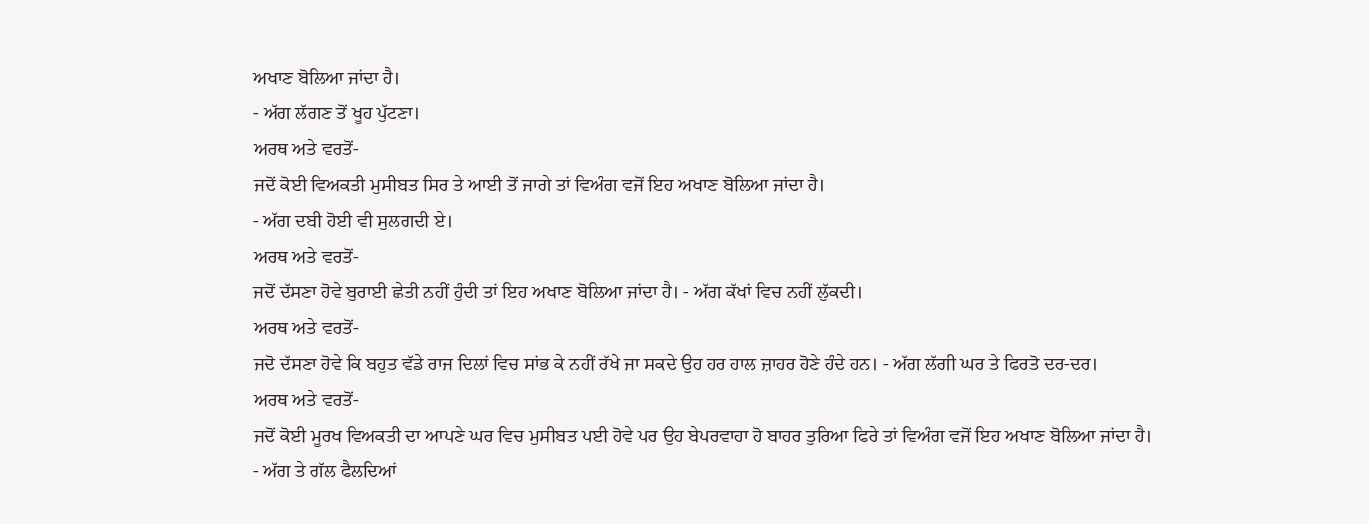ਅਖਾਣ ਬੋਲਿਆ ਜਾਂਦਾ ਹੈ।
- ਅੱਗ ਲੱਗਣ ਤੋਂ ਖੂਹ ਪੁੱਟਣਾ।
ਅਰਥ ਅਤੇ ਵਰਤੋਂ-
ਜਦੋਂ ਕੋਈ ਵਿਅਕਤੀ ਮੁਸੀਬਤ ਸਿਰ ਤੇ ਆਈ ਤੋਂ ਜਾਗੇ ਤਾਂ ਵਿਅੰਗ ਵਜੋਂ ਇਹ ਅਖਾਣ ਬੋਲਿਆ ਜਾਂਦਾ ਹੈ।
- ਅੱਗ ਦਬੀ ਹੋਈ ਵੀ ਸੁਲਗਦੀ ਏ।
ਅਰਥ ਅਤੇ ਵਰਤੋਂ-
ਜਦੋਂ ਦੱਸਣਾ ਹੋਵੇ ਬੁਰਾਈ ਛੇਤੀ ਨਹੀਂ ਹੁੰਦੀ ਤਾਂ ਇਹ ਅਖਾਣ ਬੋਲਿਆ ਜਾਂਦਾ ਹੈ। - ਅੱਗ ਕੱਖਾਂ ਵਿਚ ਨਹੀਂ ਲੁੱਕਦੀ।
ਅਰਥ ਅਤੇ ਵਰਤੋਂ-
ਜਦੋ ਦੱਸਣਾ ਹੋਵੇ ਕਿ ਬਹੁਤ ਵੱਡੇ ਰਾਜ ਦਿਲਾਂ ਵਿਚ ਸਾਂਭ ਕੇ ਨਹੀਂ ਰੱਖੇ ਜਾ ਸਕਦੇ ਉਹ ਹਰ ਹਾਲ ਜ਼ਾਹਰ ਹੋਣੇ ਹੰਦੇ ਹਨ। - ਅੱਗ ਲੱਗੀ ਘਰ ਤੇ ਫਿਰਤੋ ਦਰ-ਦਰ।
ਅਰਥ ਅਤੇ ਵਰਤੋਂ-
ਜਦੋਂ ਕੋਈ ਮੂਰਖ ਵਿਅਕਤੀ ਦਾ ਆਪਣੇ ਘਰ ਵਿਚ ਮੁਸੀਬਤ ਪਈ ਹੋਵੇ ਪਰ ਉਹ ਬੇਪਰਵਾਹਾ ਹੋ ਬਾਹਰ ਤੁਰਿਆ ਫਿਰੇ ਤਾਂ ਵਿਅੰਗ ਵਜੋਂ ਇਹ ਅਖਾਣ ਬੋਲਿਆ ਜਾਂਦਾ ਹੈ।
- ਅੱਗ ਤੇ ਗੱਲ ਫੈਲਦਿਆਂ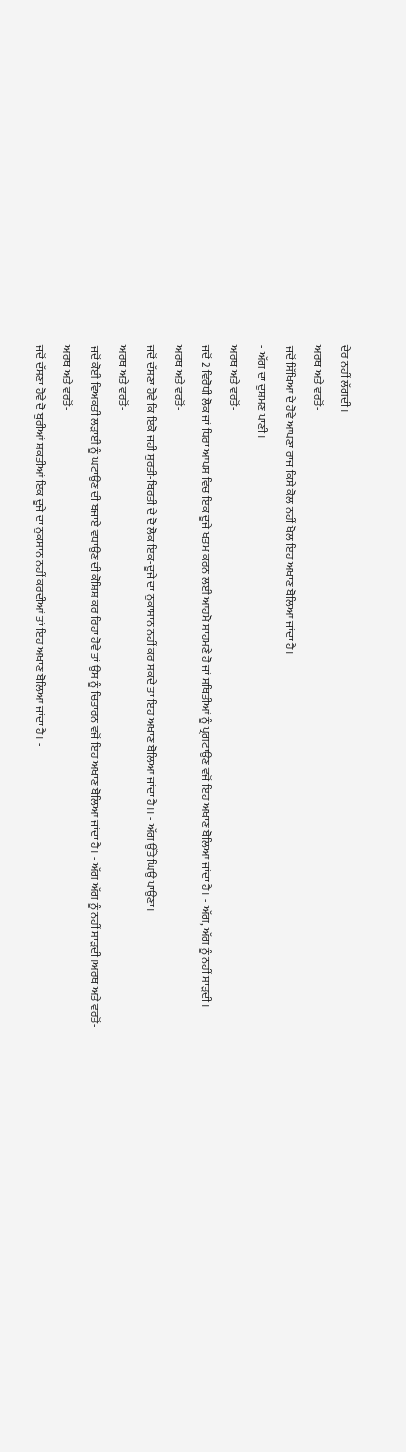ਦੇਰ ਨਹੀਂ ਲੱਗਦੀ।
ਅਰਥ ਅਤੇ ਵਰਤੋਂ-
ਜਦੋਂ ਸਿੱਖਿਆ ਦੇ ਹੋਵੇ ਆਪਣਾ ਰਾਜ ਕਿਸੇ ਕੋਲ ਨਹੀਂ ਖੋਲ ਇਹ ਅਖਾਣ ਬੋਲਿਆ ਜਾਂਦਾ ਹੈ।
- ਅੱਗ ਦਾ ਦੁਸ਼ਮਣ ਪਾਣੀ।
ਅਰਥ ਅਤੇ ਵਰਤੋਂ-
ਜਦੋਂ 2 ਵਿਰੋਧੀ ਲੋਕ ਜਾਂ ਧਿਰਾ ਆਪਸ ਵਿਚ ਇਕ ਦੂਜੇ ਖਤਮ ਕਰਨ ਲਈ ਆਹਮੋ ਸਾਹਮਣੇ ਹੋ ਜਾਂ ਸਥਿਤੀਆਂ ਨੂੰ ਪ੍ਰਗਟਾਉਣ ਵਜੋਂ ਇਹ ਅਖਾਣ ਬੋਲਿਆ ਜਾਂਦਾ ਹੈ। - ਅੱਗ, ਅੱਗ ਨੂੰ ਨਹੀਂ ਸਾੜਦੀ।
ਅਰਥ ਅਤੇ ਵਰਤੋਂ-
ਜਦੋਂ ਦੱਸਣਾ ਹੋਵੇ ਕਿ ਇਕੋ ਜਹੀ ਸੁਰਤੀ-ਬਿਰਤੀ ਦੇ ਦੋ ਲੋਕ ਇਕ-ਦੂਜੇ ਦਾ ਨੁਕਾਸਾਨ ਨਹੀਂ ਕਰ ਸਕਦੇ ਤਾ ਇਹ ਅਖਾਣ ਬੋਲਿਆ ਜਾਂਦਾ ਹੈ।। - ਅੱਗ ਉੱਤੇ ਘਿਉ ਪਾਉਣਾ।
ਅਰਥ ਅਤੇ ਵਰਤੋਂ-
ਜਦੋਂ ਕੋਈ ਵਿਅਕਤੀ ਲੜਾਈ ਨੂੰ ਘਟਾਉਣ ਦੀ ਬਜਾਏ ਵਧਾਉਣ ਦੀ ਕੋਸ਼ਿਸ਼ ਕਰ ਰਿਹਾ ਹੋਵੇ ਤਾਂ ਉਸ ਨੂੰ ਚਿਤਾਰਨ ਵਜੋਂ ਇਹ ਅਖਾਣ ਬੋਲਿਆ ਜਾਂਦਾ ਹੈ। - ਅੱਗ ਅੱਗ ਨੂੰ ਨਹੀਂ ਸਾੜਦੀ।ਅਰਥ ਅਤੇ ਵਰਤੋਂ-
ਅਰਥ ਅਤੇ ਵਰਤੋਂ-
ਜਦੋਂ ਦੱਸਣਾ ਹੋਵੇ ਦੋ ਬੁਰੀਆਂ ਸ਼ਕਤੀਆਂ ਇਕ ਦੂਜੇ ਦਾ ਨੁਕਸਾਨ ਨਹੀਂ ਕਰਦੀਆਂ ਤਾਂ ਇਹ ਅਖਾਣ ਬੋਲਿਆ ਜਾਂਦਾ ਹੈ। -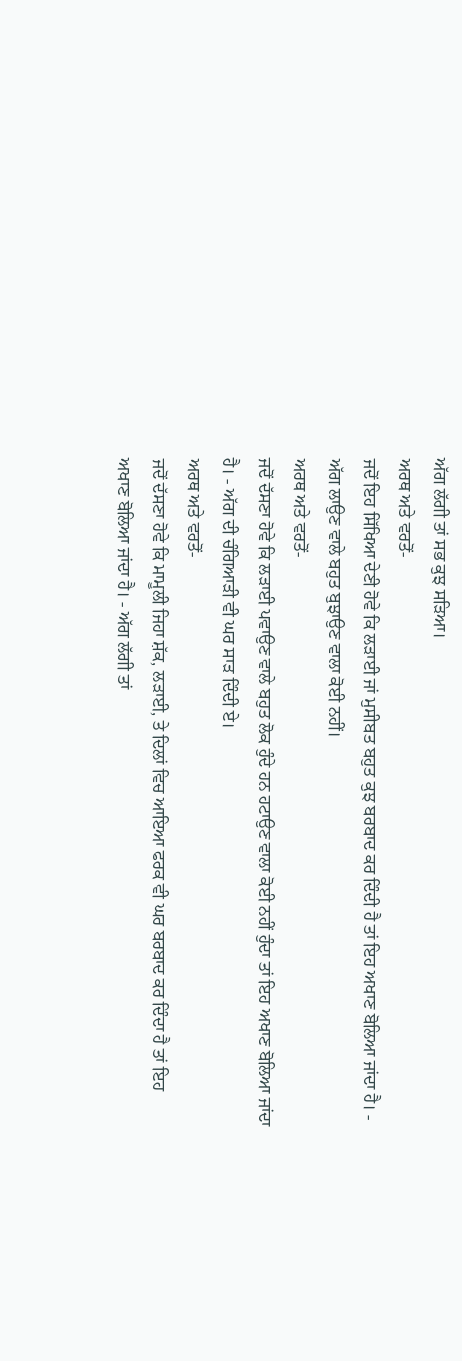ਅੱਗ ਲੱਗੀ ਤਾਂ ਸਭ ਕੁਝ ਸੜਿਆ।
ਅਰਥ ਅਤੇ ਵਰਤੋਂ-
ਜਦੋਂ ਇਹ ਸਿੱਖਿਆ ਦੇਣੀ ਹੋਵੇ ਕਿ ਲੜਾਈ ਜਾਂ ਮੁਸੀਬਤ ਬਹੁਤ ਕੁਝ ਬਰਬਾਦ ਕਰ ਦਿੰਦੀ ਹੈ ਤਾਂ ਇਹ ਅਖਾਣ ਬੋਲਿਆ ਜਾਂਦਾ ਹੈ। - ਅੱਗ ਲਾਉਣ ਵਾਲੇ ਬਹੁਤ ਬੁਝਾਉਣ ਵਾਲਾ ਕੋਈ ਨਹੀਂ।
ਅਰਥ ਅਤੇ ਵਰਤੋਂ-
ਜਦੋਂ ਦੱਸਣਾ ਹੋਵੇ ਕਿ ਲੜਾਈ ਪਵਾਉਣ ਵਾਲੇ ਬਹੁਤ ਲੋਕ ਹੁੰਦੇ ਹਨ ਹਟਾਉਣ ਵਾਲਾ ਕੋਈ ਨਹੀਂ ਹੁੰਦਾ ਤਾਂ ਇਹ ਅਖਾਣ ਬੋਲਿਆ ਜਾਂਦਾ ਹੈ। - ਅੱਗ ਦੀ ਚੰਗਿਆੜੀ ਵੀ ਘਰ ਸਾੜ ਦਿੰਦੀ ਏ।
ਅਰਥ ਅਤੇ ਵਰਤੋਂ-
ਜਦੋਂ ਦੱਸਣਾ ਹੋਵੇ ਕਿ ਮਾਮੂਲੀ ਜਿਹਾ ਸ਼ੱਕ, ਲੜਾਈ, ਤੇ ਦਿਲਾਂ ਵਿਚ ਆਇਆ ਫਰਕ ਵੀ ਘਰ ਬਰਬਾਦ ਕਰ ਦਿੰਦਾ ਹੈ ਤਾਂ ਇਹ ਅਖਾਣ ਬੋਲਿਆ ਜਾਂਦਾ ਹੈ। - ਅੱਗ ਲੱਗੀ ਤਾਂ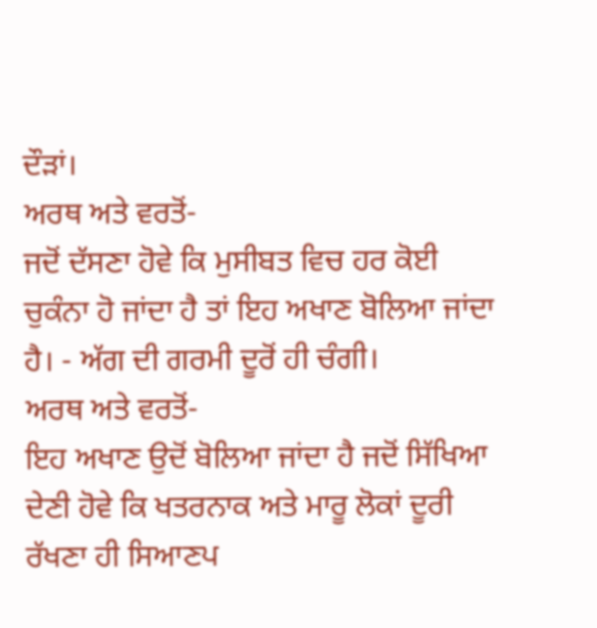ਦੌੜਾਂ।
ਅਰਥ ਅਤੇ ਵਰਤੋਂ-
ਜਦੋਂ ਦੱਸਣਾ ਹੋਵੇ ਕਿ ਮੁਸੀਬਤ ਵਿਚ ਹਰ ਕੋਈ ਚੁਕੰਨਾ ਹੋ ਜਾਂਦਾ ਹੈ ਤਾਂ ਇਹ ਅਖਾਣ ਬੋਲਿਆ ਜਾਂਦਾ ਹੈ। - ਅੱਗ ਦੀ ਗਰਮੀ ਦੂਰੋਂ ਹੀ ਚੰਗੀ।
ਅਰਥ ਅਤੇ ਵਰਤੋਂ-
ਇਹ ਅਖਾਣ ਉਦੋਂ ਬੋਲਿਆ ਜਾਂਦਾ ਹੈ ਜਦੋਂ ਸਿੱਖਿਆ ਦੇਣੀ ਹੋਵੇ ਕਿ ਖਤਰਨਾਕ ਅਤੇ ਮਾਰੂ ਲੋਕਾਂ ਦੂਰੀ ਰੱਖਣਾ ਹੀ ਸਿਆਣਪ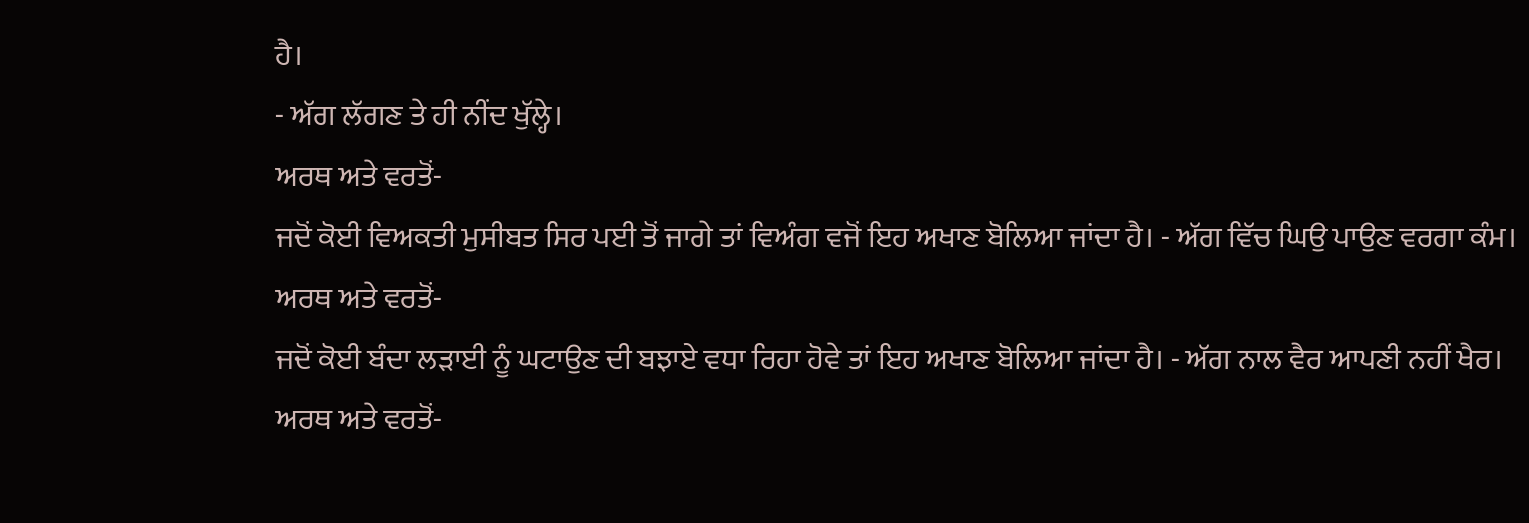ਹੈ।
- ਅੱਗ ਲੱਗਣ ਤੇ ਹੀ ਨੀਂਦ ਖੁੱਲ੍ਹੇ।
ਅਰਥ ਅਤੇ ਵਰਤੋਂ-
ਜਦੋਂ ਕੋਈ ਵਿਅਕਤੀ ਮੁਸੀਬਤ ਸਿਰ ਪਈ ਤੋਂ ਜਾਗੇ ਤਾਂ ਵਿਅੰਗ ਵਜੋਂ ਇਹ ਅਖਾਣ ਬੋਲਿਆ ਜਾਂਦਾ ਹੈ। - ਅੱਗ ਵਿੱਚ ਘਿਉ ਪਾਉਣ ਵਰਗਾ ਕੰਮ।
ਅਰਥ ਅਤੇ ਵਰਤੋਂ-
ਜਦੋਂ ਕੋਈ ਬੰਦਾ ਲੜਾਈ ਨੂੰ ਘਟਾਉਣ ਦੀ ਬਝਾਏ ਵਧਾ ਰਿਹਾ ਹੋਵੇ ਤਾਂ ਇਹ ਅਖਾਣ ਬੋਲਿਆ ਜਾਂਦਾ ਹੈ। - ਅੱਗ ਨਾਲ ਵੈਰ ਆਪਣੀ ਨਹੀਂ ਖੈਰ।
ਅਰਥ ਅਤੇ ਵਰਤੋਂ-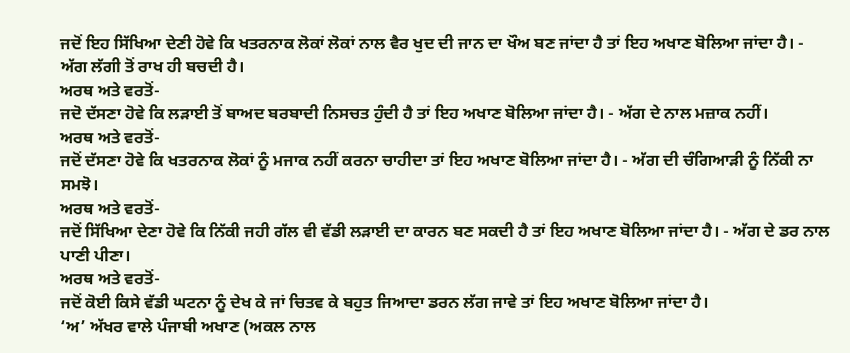ਜਦੋਂ ਇਹ ਸਿੱਖਿਆ ਦੇਣੀ ਹੋਵੇ ਕਿ ਖਤਰਨਾਕ ਲੋਕਾਂ ਲੋਕਾਂ ਨਾਲ ਵੈਰ ਖੁਦ ਦੀ ਜਾਨ ਦਾ ਖੌਅ ਬਣ ਜਾਂਦਾ ਹੈ ਤਾਂ ਇਹ ਅਖਾਣ ਬੋਲਿਆ ਜਾਂਦਾ ਹੈ। - ਅੱਗ ਲੱਗੀ ਤੋਂ ਰਾਖ ਹੀ ਬਚਦੀ ਹੈ।
ਅਰਥ ਅਤੇ ਵਰਤੋਂ-
ਜਦੋ ਦੱਸਣਾ ਹੋਵੇ ਕਿ ਲੜਾਈ ਤੋਂ ਬਾਅਦ ਬਰਬਾਦੀ ਨਿਸਚਤ ਹੁੰਦੀ ਹੈ ਤਾਂ ਇਹ ਅਖਾਣ ਬੋਲਿਆ ਜਾਂਦਾ ਹੈ। - ਅੱਗ ਦੇ ਨਾਲ ਮਜ਼ਾਕ ਨਹੀਂ।
ਅਰਥ ਅਤੇ ਵਰਤੋਂ-
ਜਦੋਂ ਦੱਸਣਾ ਹੋਵੇ ਕਿ ਖਤਰਨਾਕ ਲੋਕਾਂ ਨੂੰ ਮਜਾਕ ਨਹੀਂ ਕਰਨਾ ਚਾਹੀਦਾ ਤਾਂ ਇਹ ਅਖਾਣ ਬੋਲਿਆ ਜਾਂਦਾ ਹੈ। - ਅੱਗ ਦੀ ਚੰਗਿਆੜੀ ਨੂੰ ਨਿੱਕੀ ਨਾ ਸਮਝੋ।
ਅਰਥ ਅਤੇ ਵਰਤੋਂ-
ਜਦੋਂ ਸਿੱਖਿਆ ਦੇਣਾ ਹੋਵੇ ਕਿ ਨਿੱਕੀ ਜਹੀ ਗੱਲ ਵੀ ਵੱਡੀ ਲੜਾਈ ਦਾ ਕਾਰਨ ਬਣ ਸਕਦੀ ਹੈ ਤਾਂ ਇਹ ਅਖਾਣ ਬੋਲਿਆ ਜਾਂਦਾ ਹੈ। - ਅੱਗ ਦੇ ਡਰ ਨਾਲ ਪਾਣੀ ਪੀਣਾ।
ਅਰਥ ਅਤੇ ਵਰਤੋਂ-
ਜਦੋਂ ਕੋਈ ਕਿਸੇ ਵੱਡੀ ਘਟਨਾ ਨੂੰ ਦੇਖ ਕੇ ਜਾਂ ਚਿਤਵ ਕੇ ਬਹੁਤ ਜਿਆਦਾ ਡਰਨ ਲੱਗ ਜਾਵੇ ਤਾਂ ਇਹ ਅਖਾਣ ਬੋਲਿਆ ਜਾਂਦਾ ਹੈ।
‘ਅ’ ਅੱਖਰ ਵਾਲੇ ਪੰਜਾਬੀ ਅਖਾਣ (ਅਕਲ ਨਾਲ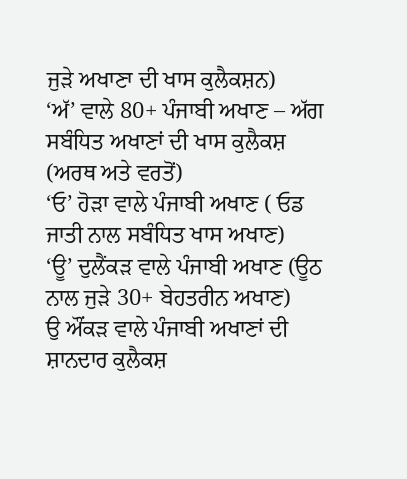ਜੁੜੇ ਅਖਾਣਾ ਦੀ ਖਾਸ ਕੁਲੈਕਸ਼ਨ)
‘ਅੱ’ ਵਾਲੇ 80+ ਪੰਜਾਬੀ ਅਖਾਣ – ਅੱਗ ਸਬੰਧਿਤ ਅਖਾਣਾਂ ਦੀ ਖਾਸ ਕੁਲੈਕਸ਼ (ਅਰਥ ਅਤੇ ਵਰਤੋਂ)
‘ਓ’ ਹੋੜਾ ਵਾਲੇ ਪੰਜਾਬੀ ਅਖਾਣ ( ਓਡ ਜਾਤੀ ਨਾਲ ਸਬੰਧਿਤ ਖਾਸ ਅਖਾਣ)
‘ਊ’ ਦੁਲੈਂਕੜ ਵਾਲੇ ਪੰਜਾਬੀ ਅਖਾਣ (ਊਠ ਨਾਲ ਜੁੜੇ 30+ ਬੇਹਤਰੀਨ ਅਖਾਣ)
ਉ ਔਂਕੜ ਵਾਲੇ ਪੰਜਾਬੀ ਅਖਾਣਾਂ ਦੀ ਸ਼ਾਨਦਾਰ ਕੁਲੈਕਸ਼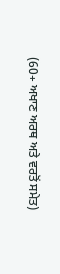(60+ ਅਖਾਣ ਅਰਥ ਅਤੇ ਵਰਤੋਂ ਸਮੇਤ)